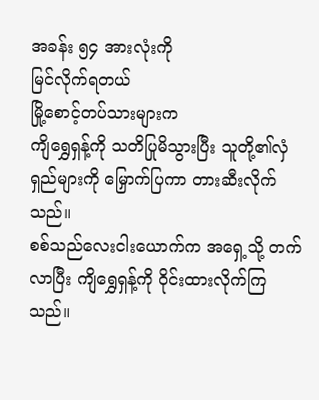အခန်း ၅၄ အားလုံးကို
မြင်လိုက်ရတယ်
မြို့စောင့်တပ်သားများက
ကျိရွှေရှန့်ကို သတိပြုမိသွားပြီး သူတို့၏လှံရှည်များကို မြှောက်ပြကာ တားဆီးလိုက်သည်။
စစ်သည်လေးငါးယောက်က အရှေ့သို့ တက်လာပြီး ကျိရွှေရှန့်ကို ဝိုင်းထားလိုက်ကြသည်။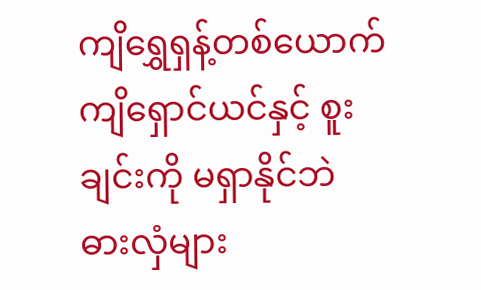ကျိရွှေရှန့်တစ်ယောက်
ကျိရှောင်ယင်နှင့် စူးချင်းကို မရှာနိုင်ဘဲ ဓားလှံများ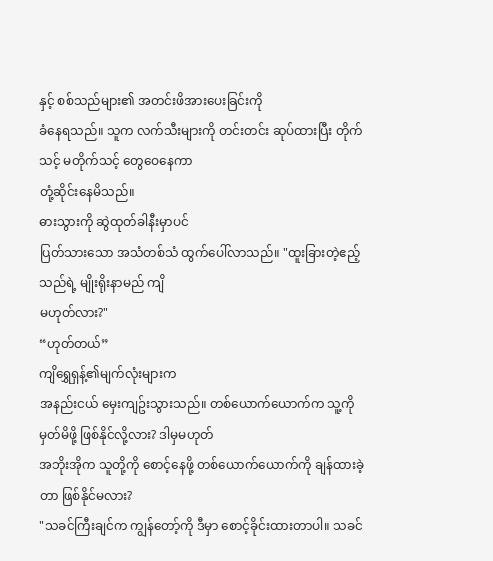နှင့် စစ်သည်များ၏ အတင်းဖိအားပေးခြင်းကို
ခံနေရသည်။ သူက လက်သီးများကို တင်းတင်း ဆုပ်ထားပြီး တိုက်သင့် မတိုက်သင့် တွေဝေနေကာ
တုံ့ဆိုင်းနေမိသည်။
ဓားသွားကို ဆွဲထုတ်ခါနီးမှာပင်
ပြတ်သားသော အသံတစ်သံ ထွက်ပေါ်လာသည်။ "ထူးခြားတဲ့ဧည့်သည်ရဲ့ မျိုးရိုးနာမည် ကျိ
မဟုတ်လား?"
“ဟုတ်တယ်”
ကျိရွှေရှန့်၏မျက်လုံးများက
အနည်းငယ် မှေးကျဥ်းသွားသည်။ တစ်ယောက်ယောက်က သူ့ကို မှတ်မိဖို့ ဖြစ်နိုင်လို့လား? ဒါမှမဟုတ်
အဘိုးအိုက သူတို့ကို စောင့်နေဖို့ တစ်ယောက်ယောက်ကို ချန်ထားခဲ့တာ ဖြစ်နိုင်မလား?
"သခင်ကြီးချင်က ကျွန်တော့်ကို ဒီမှာ စောင့်ခိုင်းထားတာပါ။ သခင်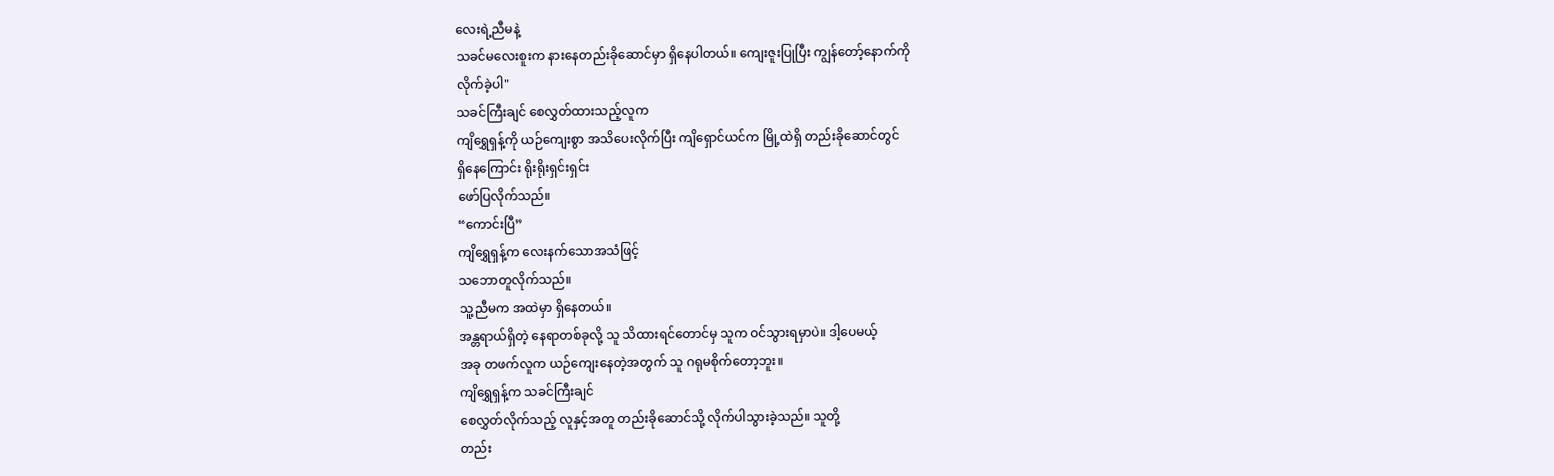လေးရဲ့ညီမနဲ့
သခင်မလေးစူးက နားနေတည်းခိုဆောင်မှာ ရှိနေပါတယ်။ ကျေးဇူးပြုပြီး ကျွန်တော့်နောက်ကို
လိုက်ခဲ့ပါ"
သခင်ကြီးချင် စေလွှတ်ထားသည့်လူက
ကျိရွှေရှန့်ကို ယဉ်ကျေးစွာ အသိပေးလိုက်ပြီး ကျိရှောင်ယင်က မြို့ထဲရှိ တည်းခိုဆောင်တွင်
ရှိနေကြောင်း ရိုးရိုးရှင်းရှင်း
ဖော်ပြလိုက်သည်။
“ကောင်းပြီ”
ကျိရွှေရှန့်က လေးနက်သောအသံဖြင့်
သဘောတူလိုက်သည်။
သူ့ညီမက အထဲမှာ ရှိနေတယ်။
အန္တရာယ်ရှိတဲ့ နေရာတစ်ခုလို့ သူ သိထားရင်တောင်မှ သူက ဝင်သွားရမှာပဲ။ ဒါ့ပေမယ့်
အခု တဖက်လူက ယဉ်ကျေးနေတဲ့အတွက် သူ ဂရုမစိုက်တော့ဘူး။
ကျိရွှေရှန့်က သခင်ကြီးချင်
စေလွှတ်လိုက်သည့် လူနှင့်အတူ တည်းခိုဆောင်သို့ လိုက်ပါသွားခဲ့သည်။ သူတို့
တည်း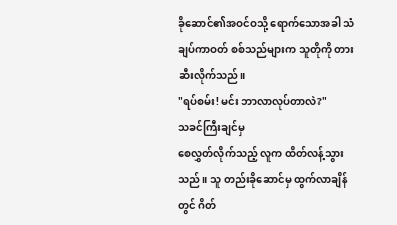ခိုဆောင်၏အဝင်ဝသို့ ရောက်သောအခါ သံချပ်ကာဝတ် စစ်သည်များက သူတိုကို တားဆီးလိုက်သည်။
"ရပ်စမ်း! မင်း ဘာလာလုပ်တာလဲ?"
သခင်ကြီးချင်မှ
စေလွှတ်လိုက်သည့် လူက ထိတ်လန့်သွားသည်။ သူ တည်းခိုဆောင်မှ ထွက်လာချိန်တွင် ဂိတ်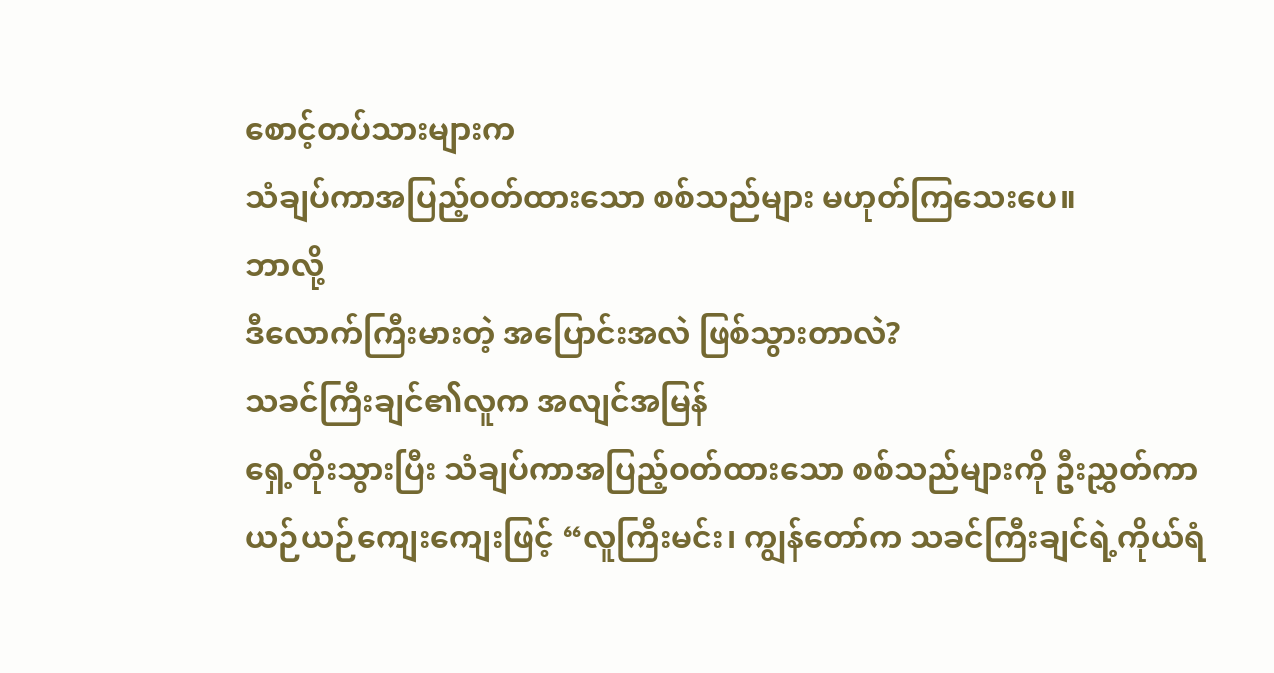စောင့်တပ်သားများက
သံချပ်ကာအပြည့်ဝတ်ထားသော စစ်သည်များ မဟုတ်ကြသေးပေ။
ဘာလို့
ဒီလောက်ကြီးမားတဲ့ အပြောင်းအလဲ ဖြစ်သွားတာလဲ?
သခင်ကြီးချင်၏လူက အလျင်အမြန်
ရှေ့တိုးသွားပြီး သံချပ်ကာအပြည့်ဝတ်ထားသော စစ်သည်များကို ဦးညွှတ်ကာ
ယဉ်ယဉ်ကျေးကျေးဖြင့် “လူကြီးမင်း၊ ကျွန်တော်က သခင်ကြီးချင်ရဲ့ကိုယ်ရံ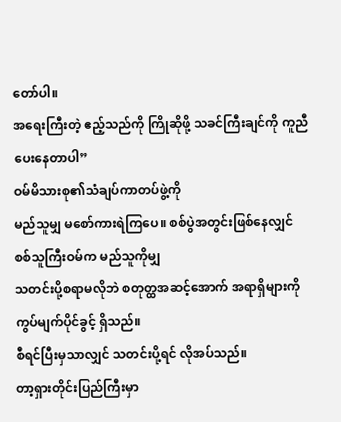တော်ပါ။
အရေးကြီးတဲ့ ဧည့်သည်ကို ကြိုဆိုဖို့ သခင်ကြီးချင်ကို ကူညီပေးနေတာပါ”
ဝမ်မိသားစု၏သံချပ်ကာတပ်ဖွဲ့ကို
မည်သူမျှ မစော်ကားရဲကြပေ။ စစ်ပွဲအတွင်းဖြစ်နေလျှင် စစ်သူကြီးဝမ်က မည်သူကိုမျှ
သတင်းပို့စရာမလိုဘဲ စတုတ္ထအဆင့်အောက် အရာရှိများကို ကွပ်မျက်ပိုင်ခွင့် ရှိသည်။
စီရင်ပြီးမှသာလျှင် သတင်းပို့ရင် လိုအပ်သည်။
တာ့ရှားတိုင်းပြည်ကြီးမှာ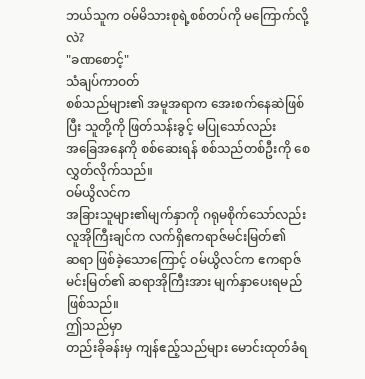ဘယ်သူက ဝမ်မိသားစုရဲ့စစ်တပ်ကို မကြောက်လို့လဲ?
"ခဏစောင့်"
သံချပ်ကာဝတ်
စစ်သည်များ၏ အမူအရာက အေးစက်နေဆဲဖြစ်ပြီး သူတို့ကို ဖြတ်သန်းခွင့် မပြုသော်လည်း
အခြေအနေကို စစ်ဆေးရန် စစ်သည်တစ်ဦးကို စေလွှတ်လိုက်သည်။
ဝမ်ယွိလင်က
အခြားသူများ၏မျက်နှာကို ဂရုမစိုက်သော်လည်း လူအိုကြီးချင်က လက်ရှိဧကရာဇ်မင်းမြတ်၏
ဆရာ ဖြစ်ခဲ့သောကြောင့် ဝမ်ယွိလင်က ဧကရာဇ်မင်းမြတ်၏ ဆရာအိုကြီးအား မျက်နှာပေးရမည် ဖြစ်သည်။
ဤသည်မှာ
တည်းခိုခန်းမှ ကျန်ဧည့်သည်များ မောင်းထုတ်ခံရ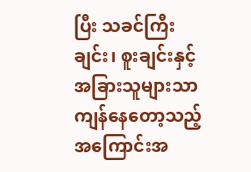ပြီး သခင်ကြီးချင်း၊ စူးချင်းနှင့်
အခြားသူများသာ ကျန်နေတော့သည့် အကြောင်းအ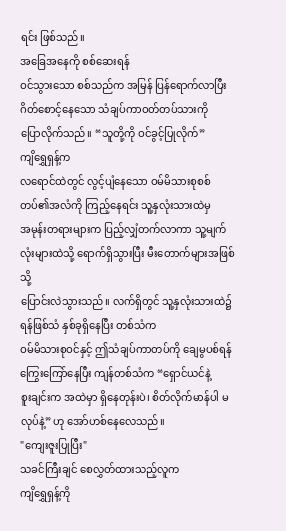ရင်း ဖြစ်သည်။
အခြေအနေကို စစ်ဆေးရန်
ဝင်သွားသော စစ်သည်က အမြန် ပြန်ရောက်လာပြီး ဂိတ်စောင့်နေသော သံချပ်ကာဝတ်တပ်သားကို
ပြောလိုက်သည်။ “သူတို့ကို ဝင်ခွင့်ပြုလိုက်”
ကျိရွှေရှန့်က
လရောင်ထဲတွင် လွင့်ပျံနေသော ဝမ်မိသားစုစစ်တပ်၏အလံကို ကြည့်နေရင်း သူ့နှလုံးသားထဲမှ
အမုန်းတရားများက ပြည့်လျှံတက်လာကာ သူ့မျက်လုံးများထဲသို့ ရောက်ရှိသွားပြီး မီးတောက်များအဖြစ်သို့
ပြောင်းလဲသွားသည်။ လက်ရှိတွင် သူ့နှလုံးသားထဲ၌ ရန်ဖြစ်သံ နှစ်ခုရှိနေပြီး တစ်သံက
ဝမ်မိသားစုဝင်နှင့် ဤသံချပ်ကာတပ်ကို ချေမွပစ်ရန် ကြွေးကြော်နေပြီး ကျန်တစ်သံက “ရှောင်ယင်နဲ့
စူးချင်းက အထဲမှာ ရှိနေတုန်းပဲ၊ စိတ်လိုက်မာန်ပါ မလုပ်နဲ့” ဟု အော်ဟစ်နေလေသည်။
"ကျေးဇူးပြုပြီး"
သခင်ကြီးချင် စေလွှတ်ထားသည့်လူက
ကျိရွှေရှန့်ကို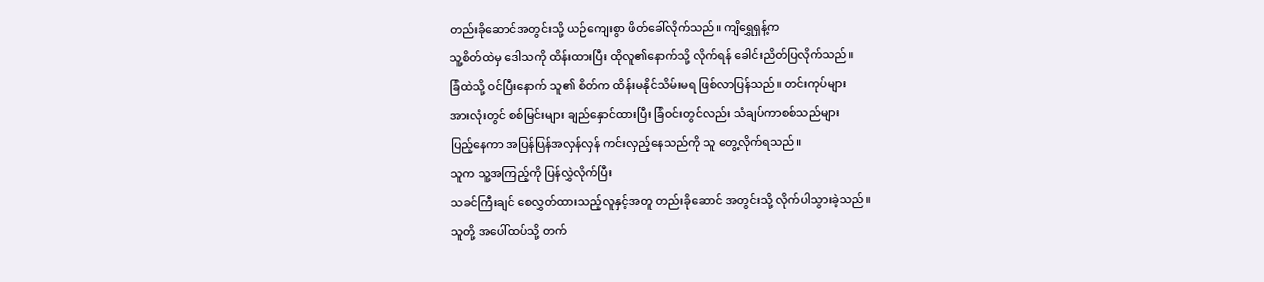တည်းခိုဆောင်အတွင်းသို့ ယဉ်ကျေးစွာ ဖိတ်ခေါ်လိုက်သည်။ ကျိရွှေရှန့်က
သူ့စိတ်ထဲမှ ဒေါသကို ထိန်းထားပြီး ထိုလူ၏နောက်သို့ လိုက်ရန် ခေါင်းညိတ်ပြလိုက်သည်။
ခြံထဲသို့ ဝင်ပြီးနောက် သူ၏ စိတ်က ထိန်းမနိုင်သိမ်းမရ ဖြစ်လာပြန်သည်။ တင်းကုပ်များ
အားလုံးတွင် စစ်မြင်းများ ချည်နှောင်ထားပြီး ခြံဝင်းတွင်လည်း သံချပ်ကာစစ်သည်များ
ပြည့်နေကာ အပြန်ပြန်အလှန်လှန် ကင်းလှည့်နေသည်ကို သူ တွေ့လိုက်ရသည်။
သူက သူ့အကြည့်ကို ပြန်လွှဲလိုက်ပြီး
သခင်ကြီးချင် စေလွှတ်ထားသည့်လူနှင့်အတူ တည်းခိုဆောင် အတွင်းသို့ လိုက်ပါသွားခဲ့သည်။
သူတို့ အပေါ်ထပ်သို့ တက်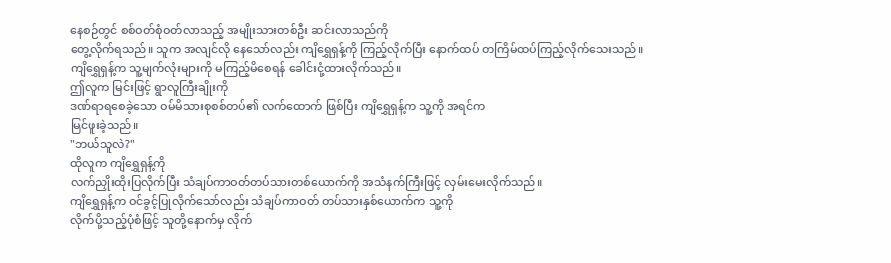နေစဉ်တွင် စစ်ဝတ်စုံဝတ်လာသည့် အမျိုးသားတစ်ဦး ဆင်းလာသည်ကို
တွေ့လိုက်ရသည်။ သူက အလျင်လို နေသော်လည်း ကျိရွှေရှန့်ကို ကြည့်လိုက်ပြီး နောက်ထပ် တကြိမ်ထပ်ကြည့်လိုက်သေးသည်။
ကျိရွှေရှန့်က သူ့မျက်လုံးများကို မကြည့်မိစေရန် ခေါင်းငုံ့ထားလိုက်သည်။
ဤလူက မြင်းဖြင့် ရွာလူကြီးချိုးကို
ဒဏ်ရာရစေခဲ့သော ဝမ်မိသားစုစစ်တပ်၏ လက်ထောက် ဖြစ်ပြီး ကျိရွှေရှန့်က သူ့ကို အရင်က
မြင်ဖူးခဲ့သည်။
"ဘယ်သူလဲ?"
ထိုလူက ကျိရွှေရှန့်ကို
လက်ညှိုးထိုးပြလိုက်ပြီး သံချပ်ကာဝတ်တပ်သားတစ်ယောက်ကို အသံနက်ကြီးဖြင့် လှမ်းမေးလိုက်သည်။
ကျိရွှေရှန့်က ဝင်ခွင့်ပြုလိုက်သော်လည်း သံချပ်ကာဝတ် တပ်သားနှစ်ယောက်က သူ့ကို
လိုက်ပို့သည့်ပုံစံဖြင့် သူတို့နောက်မှ လိုက်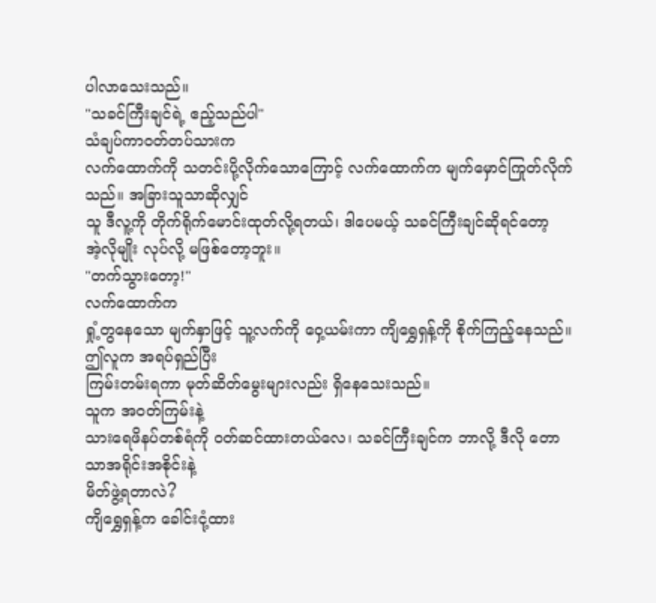ပါလာသေးသည်။
"သခင်ကြီးချင်ရဲ့ ဧည့်သည်ပါ"
သံချပ်ကာဝတ်တပ်သားက
လက်ထောက်ကို သတင်းပို့လိုက်သောကြောင့် လက်ထောက်က မျက်မှောင်ကြုတ်လိုက်သည်။ အခြားသူသာဆိုလျှင်
သူ ဒီလူ့ကို တိုက်ရိုက်မောင်းထုတ်လို့ရတယ်၊ ဒါပေမယ့် သခင်ကြီးချင်ဆိုရင်တော့
အဲ့လိုမျိုး လုပ်လို့ မဖြစ်တော့ဘူး။
"တက်သွားတော့!"
လက်ထောက်က
ရှုံ့တွနေသော မျက်နှာဖြင့် သူ့လက်ကို ဝှေ့ယမ်းကာ ကျိရွှေရှန့်ကို စိုက်ကြည့်နေသည်။
ဤလူက အရပ်ရှည်ပြီး
ကြမ်းတမ်းရကာ မုတ်ဆိတ်မွေးများလည်း ရှိနေသေးသည်။
သူက အဝတ်ကြမ်းနဲ့
သားရေဖိနပ်တစ်ရံကို ၀တ်ဆင်ထားတယ်လေ၊ သခင်ကြီးချင်က ဘာလို့ ဒီလို တောသာအရိုင်းအစိုင်းနဲ့
မိတ်ဖွဲ့ရတာလဲ?
ကျိရွှေရှန့်က ခေါင်းငုံ့ထား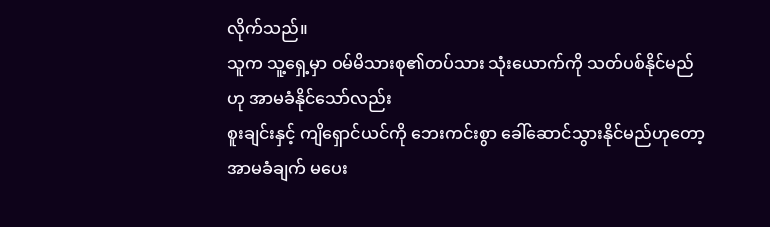လိုက်သည်။
သူက သူ့ရှေ့မှာ ဝမ်မိသားစု၏တပ်သား သုံးယောက်ကို သတ်ပစ်နိုင်မည်ဟု အာမခံနိုင်သော်လည်း
စူးချင်းနှင့် ကျိရှောင်ယင်ကို ဘေးကင်းစွာ ခေါ်ဆောင်သွားနိုင်မည်ဟုတော့ အာမခံချက် မပေး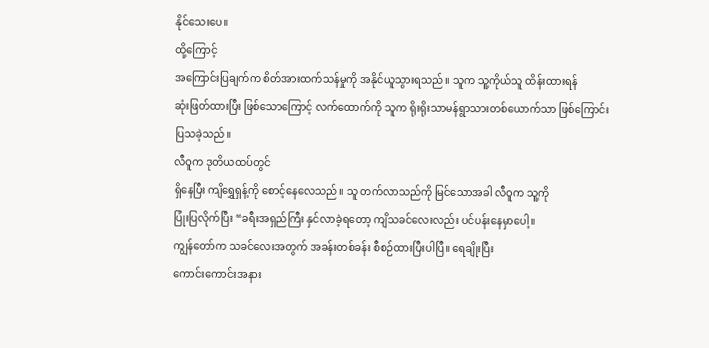နိုင်သေးပေ။
ထို့ကြောင့်
အကြောင်းပြချက်က စိတ်အားထက်သန်မှုကို အနိုင်ယူသွားရသည်။ သူက သူ့ကိုယ်သူ ထိန်းထားရန်
ဆုံးဖြတ်ထားပြီး ဖြစ်သောကြောင့် လက်ထောက်ကို သူက ရိုးရိုးသာမန်ရွာသားတစ်ယောက်သာ ဖြစ်ကြောင်း
ပြသခဲ့သည်။
လီဝူက ဒုတိယထပ်တွင်
ရှိနေပြီး ကျိရွှေရှန့်ကို စောင့်နေလေသည်။ သူ တက်လာသည်ကို မြင်သောအခါ လီဝူက သူ့ကို
ပြုံးပြလိုက်ပြီး “ခရီးအရှည်ကြီး နှင်လာခဲ့ရတော့ ကျိသခင်လေးလည်း ပင်ပန်းနေမှာပေါ့။
ကျွန်တော်က သခင်လေးအတွက် အခန်းတစ်ခန်း စီစဉ်ထားပြီးပါပြီ။ ရေချိုးပြီး
ကောင်းကောင်းအနား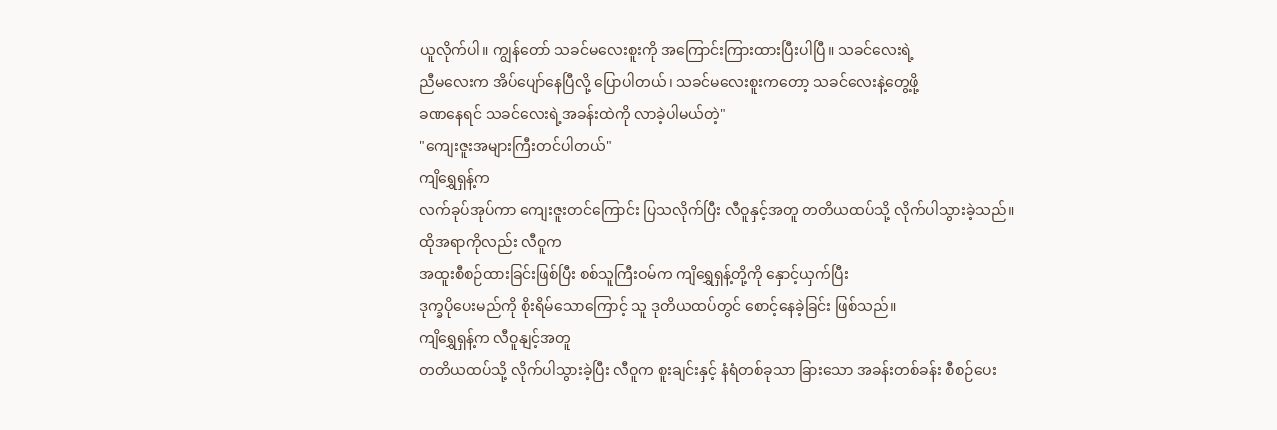ယူလိုက်ပါ။ ကျွန်တော် သခင်မလေးစူးကို အကြောင်းကြားထားပြီးပါပြီ။ သခင်လေးရဲ့
ညီမလေးက အိပ်ပျော်နေပြီလို့ ပြောပါတယ်၊ သခင်မလေးစူးကတော့ သခင်လေးနဲ့တွေ့ဖို့
ခဏနေရင် သခင်လေးရဲ့အခန်းထဲကို လာခဲ့ပါမယ်တဲ့"
"ကျေးဇူးအများကြီးတင်ပါတယ်"
ကျိရွှေရှန့်က
လက်ခုပ်အုပ်ကာ ကျေးဇူးတင်ကြောင်း ပြသလိုက်ပြီး လီဝူနှင့်အတူ တတိယထပ်သို့ လိုက်ပါသွားခဲ့သည်။
ထိုအရာကိုလည်း လီဝူက
အထူးစီစဉ်ထားခြင်းဖြစ်ပြီး စစ်သူကြီးဝမ်က ကျိရွှေရှန့်တို့ကို နှောင့်ယှက်ပြီး
ဒုက္ခပိုပေးမည်ကို စိုးရိမ်သောကြောင့် သူ ဒုတိယထပ်တွင် စောင့်နေခဲ့ခြင်း ဖြစ်သည်။
ကျိရွှေရှန့်က လီဝူနျင့်အတူ
တတိယထပ်သို့ လိုက်ပါသွားခဲ့ပြီး လီဝူက စူးချင်းနှင့် နံရံတစ်ခုသာ ခြားသော အခန်းတစ်ခန်း စီစဉ်ပေး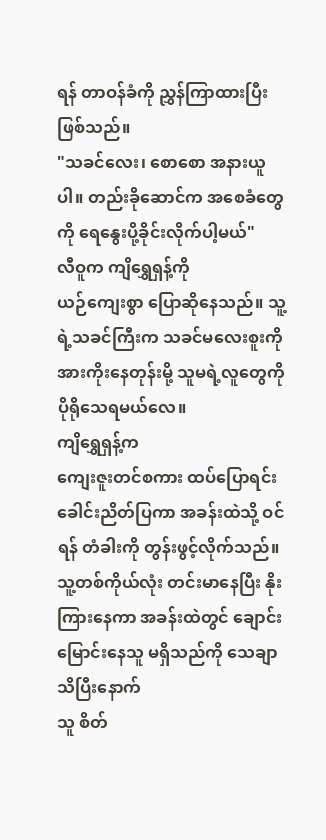ရန် တာဝန်ခံကို ညွှန်ကြာထားပြီး ဖြစ်သည်။
"သခင်လေး၊ စောစော အနားယူပါ။ တည်းခိုဆောင်က အစေခံတွေကို ရေနွေးပို့ခိုင်းလိုက်ပါ့မယ်"
လီဝူက ကျိရွှေရှန့်ကို
ယဉ်ကျေးစွာ ပြောဆိုနေသည်။ သူ့ရဲ့သခင်ကြီးက သခင်မလေးစူးကို အားကိုးနေတုန်းမို့ သူမရဲ့လူတွေကို
ပိုရိုသေရမယ်လေ။
ကျိရွှေရှန့်က
ကျေးဇူးတင်စကား ထပ်ပြောရင်း ခေါင်းညိတ်ပြကာ အခန်းထဲသို့ ဝင်ရန် တံခါးကို တွန်းဖွင့်လိုက်သည်။
သူ့တစ်ကိုယ်လုံး တင်းမာနေပြီး နိုးကြားနေကာ အခန်းထဲတွင် ချောင်းမြောင်းနေသူ မရှိသည်ကို သေချာသိပြီးနောက်
သူ စိတ်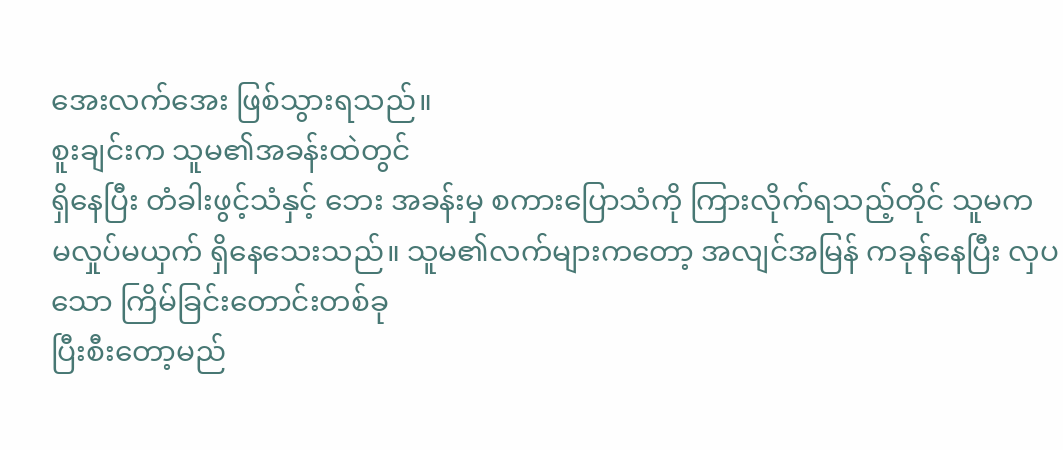အေးလက်အေး ဖြစ်သွားရသည်။
စူးချင်းက သူမ၏အခန်းထဲတွင်
ရှိနေပြီး တံခါးဖွင့်သံနှင့် ဘေး အခန်းမှ စကားပြောသံကို ကြားလိုက်ရသည့်တိုင် သူမက
မလှုပ်မယှက် ရှိနေသေးသည်။ သူမ၏လက်များကတော့ အလျင်အမြန် ကခုန်နေပြီး လှပသော ကြိမ်ခြင်းတောင်းတစ်ခု
ပြီးစီးတော့မည်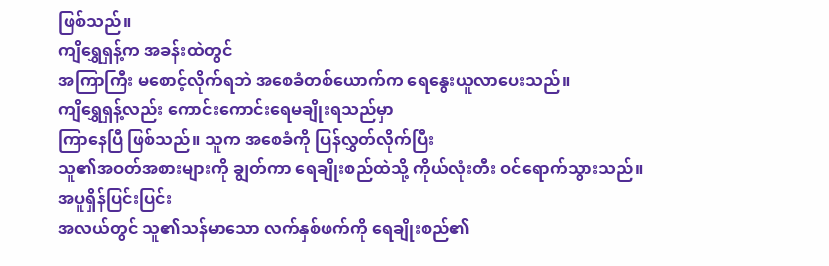ဖြစ်သည်။
ကျိရွှေရှန့်က အခန်းထဲတွင်
အကြာကြီး မစောင့်လိုက်ရဘဲ အစေခံတစ်ယောက်က ရေနွေးယူလာပေးသည်။
ကျိရွှေရှန့်လည်း ကောင်းကောင်းရေမချိုးရသည်မှာ
ကြာနေပြီ ဖြစ်သည်။ သူက အစေခံကို ပြန်လွှတ်လိုက်ပြီး
သူ၏အဝတ်အစားများကို ချွတ်ကာ ရေချိုးစည်ထဲသို့ ကိုယ်လုံးတီး ဝင်ရောက်သွားသည်။ အပူရှိန်ပြင်းပြင်း
အလယ်တွင် သူ၏သန်မာသော လက်နှစ်ဖက်ကို ရေချိုးစည်၏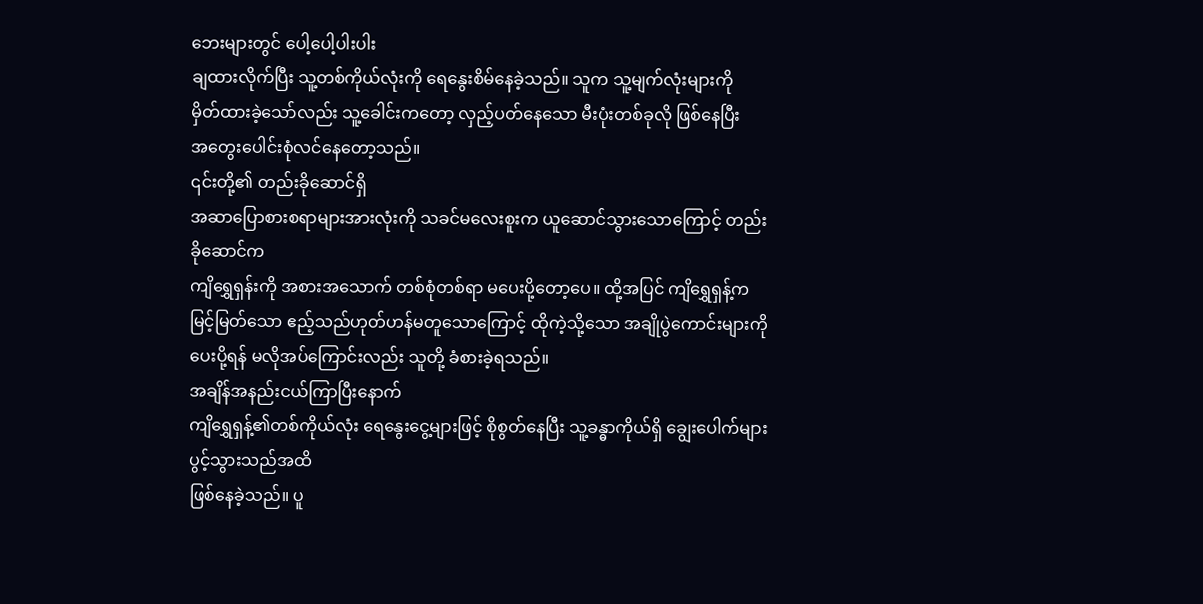ဘေးများတွင် ပေါ့ပေါ့ပါးပါး
ချထားလိုက်ပြီး သူ့တစ်ကိုယ်လုံးကို ရေနွေးစိမ်နေခဲ့သည်။ သူက သူ့မျက်လုံးများကို
မှိတ်ထားခဲ့သော်လည်း သူ့ခေါင်းကတော့ လှည့်ပတ်နေသော မီးပုံးတစ်ခုလို ဖြစ်နေပြီး
အတွေးပေါင်းစုံလင်နေတော့သည်။
၎င်းတို့၏ တည်းခိုဆောင်ရှိ
အဆာပြောစားစရာများအားလုံးကို သခင်မလေးစူးက ယူဆောင်သွားသောကြောင့် တည်းခိုဆောင်က
ကျိရွှေရှန်းကို အစားအသောက် တစ်စုံတစ်ရာ မပေးပို့တော့ပေ။ ထို့အပြင် ကျိရွှေရှန့်က
မြင့်မြတ်သော ဧည့်သည်ဟုတ်ဟန်မတူသောကြောင့် ထိုကဲ့သို့သော အချိုပွဲကောင်းများကို
ပေးပို့ရန် မလိုအပ်ကြောင်းလည်း သူတို့ ခံစားခဲ့ရသည်။
အချိန်အနည်းငယ်ကြာပြီးနောက်
ကျိရွှေရှန့်၏တစ်ကိုယ်လုံး ရေနွေးငွေ့များဖြင့် စိုစွတ်နေပြီး သူ့ခန္ဓာကိုယ်ရှိ ချွေးပေါက်များပွင့်သွားသည်အထိ
ဖြစ်နေခဲ့သည်။ ပူ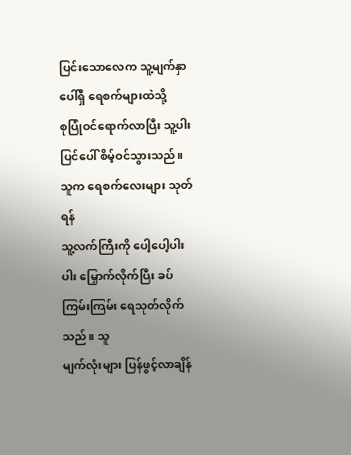ပြင်းသောလေက သူ့မျက်နှာပေါ်ရှိ ရေစက်များထဲသို့
စုပြုံဝင်ရောက်လာပြီး သူ့ပါးပြင်ပေါ် စိမ့်ဝင်သွားသည်။ သူက ရေစက်လေးများ သုတ်ရန်
သူ့လက်ကြီးကို ပေါ့ပေါ့ပါးပါး မြှောက်လိုက်ပြီး ခပ်ကြမ်းကြမ်း ရေသုတ်လိုက်သည်။ သူ
မျက်လုံးများ ပြန်ဖွင့်လာချိန်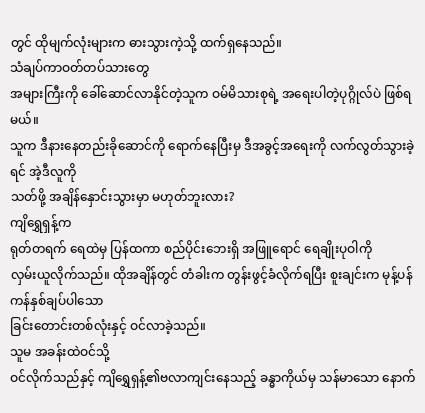တွင် ထိုမျက်လုံးများက ဓားသွားကဲ့သို့ ထက်ရှနေသည်။
သံချပ်ကာဝတ်တပ်သားတွေ
အများကြီးကို ခေါ်ဆောင်လာနိုင်တဲ့သူက ဝမ်မိသားစုရဲ့ အရေးပါတဲ့ပုဂ္ဂိုလ်ပဲ ဖြစ်ရမယ်။
သူက ဒီနားနေတည်းခိုဆောင်ကို ရောက်နေပြီးမှ ဒီအခွင့်အရေးကို လက်လွတ်သွားခဲ့ရင် အဲ့ဒီလူကို
သတ်ဖို့ အချိန်နှောင်းသွားမှာ မဟုတ်ဘူးလား?
ကျိရွှေရှန့်က
ရုတ်တရက် ရေထဲမှ ပြန်ထကာ စည်ပိုင်းဘေးရှိ အဖြူရောင် ရေချိုးပုဝါကို
လှမ်းယူလိုက်သည်။ ထိုအချိန်တွင် တံခါးက တွန်းဖွင့်ခံလိုက်ရပြီး စူးချင်းက မုန့်ပန်ကန်နှစ်ချပ်ပါသော
ခြင်းတောင်းတစ်လုံးနှင့် ဝင်လာခဲ့သည်။
သူမ အခန်းထဲဝင်သို့
ဝင်လိုက်သည်နှင့် ကျိရွှေရှန့်၏ဗလာကျင်းနေသည့် ခန္ဓာကိုယ်မှ သန်မာသော နောက်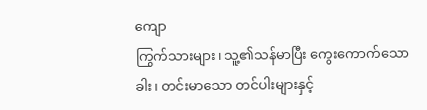ကျော
ကြွက်သားများ၊ သူ့၏သန်မာပြီး ကွေးကောက်သောခါး၊ တင်းမာသော တင်ပါးများနှင့်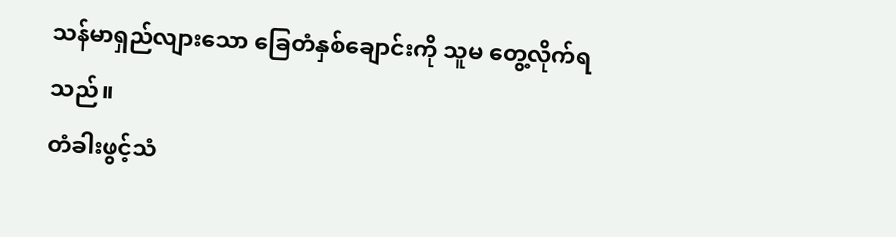သန်မာရှည်လျားသော ခြေတံနှစ်ချောင်းကို သူမ တွေ့လိုက်ရသည်။
တံခါးဖွင့်သံ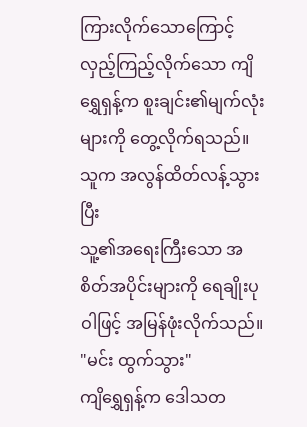ကြားလိုက်သောကြောင့်
လှည့်ကြည့်လိုက်သော ကျိရွှေရှန့်က စူးချင်း၏မျက်လုံးများကို တွေ့လိုက်ရသည်။ သူက အလွန်ထိတ်လန့်သွားပြီး
သူ့၏အရေးကြီးသော အစိတ်အပိုင်းများကို ရေချိုးပုဝါဖြင့် အမြန်ဖုံးလိုက်သည်။
"မင်း ထွက်သွား"
ကျိရွှေရှန့်က ဒေါသတ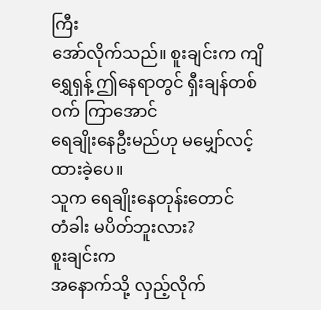ကြီး
အော်လိုက်သည်။ စူးချင်းက ကျိရွှေရှန့် ဤနေရာတွင် ရှီးချန်တစ်ဝက် ကြာအောင်
ရေချိုးနေဦးမည်ဟု မမျှော်လင့်ထားခဲ့ပေ။
သူက ရေချိုးနေတုန်းတောင်
တံခါး မပိတ်ဘူးလား?
စူးချင်းက
အနောက်သို့ လှည့်လိုက်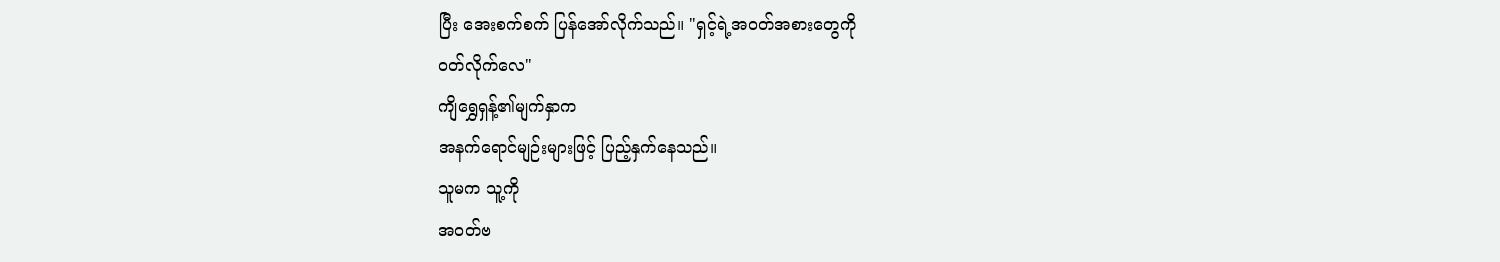ပြီး အေးစက်စက် ပြန်အော်လိုက်သည်။ "ရှင့်ရဲ့အဝတ်အစားတွေကို
ဝတ်လိုက်လေ"
ကျိရွှေရှန့်၏မျက်နှာက
အနက်ရောင်မျဉ်းများဖြင့် ပြည့်နှက်နေသည်။
သူမက သူ့ကို
အဝတ်ဗ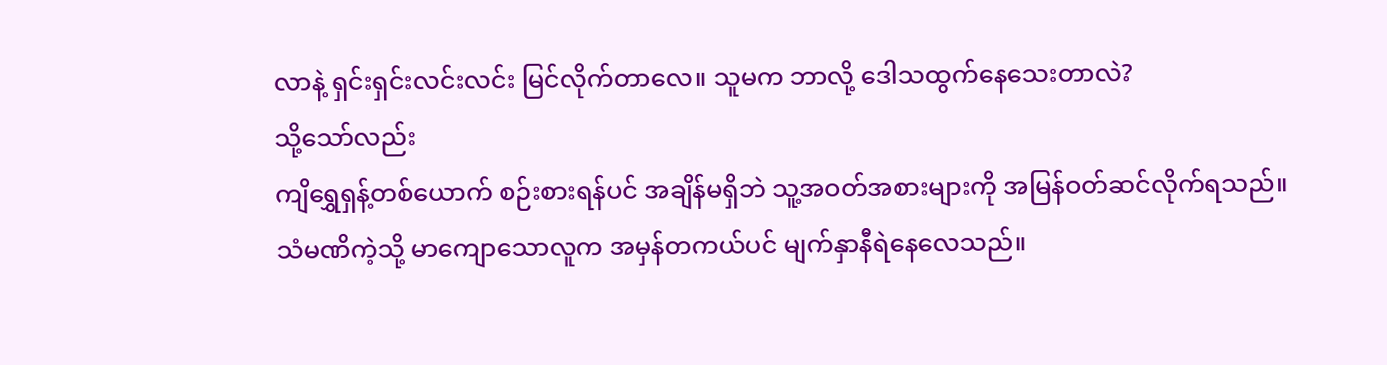လာနဲ့ ရှင်းရှင်းလင်းလင်း မြင်လိုက်တာလေ။ သူမက ဘာလို့ ဒေါသထွက်နေသေးတာလဲ?
သို့သော်လည်း
ကျိရွှေရှန့်တစ်ယောက် စဉ်းစားရန်ပင် အချိန်မရှိဘဲ သူ့အဝတ်အစားများကို အမြန်ဝတ်ဆင်လိုက်ရသည်။
သံမဏိကဲ့သို့ မာကျောသောလူက အမှန်တကယ်ပင် မျက်နှာနီရဲနေလေသည်။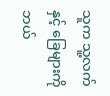သူက သူ့လက်နှင့် ခြေများကို
ဘယ်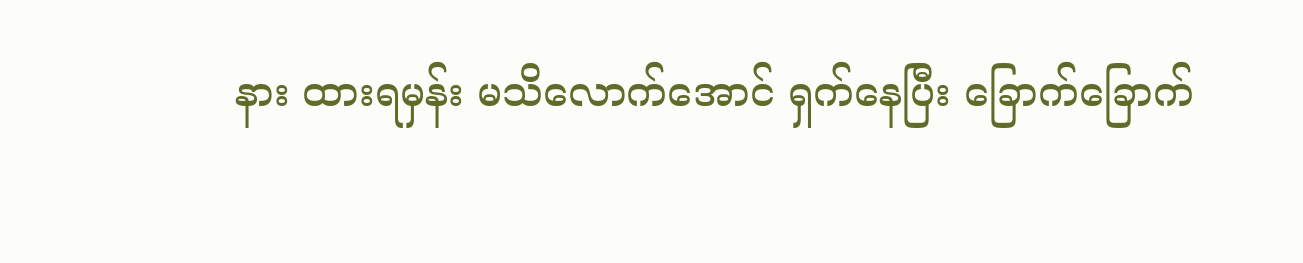နား ထားရမှန်း မသိလောက်အောင် ရှက်နေပြီး ခြောက်ခြောက်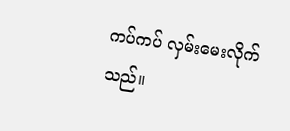ကပ်ကပ် လှမ်းမေးလိုက်သည်။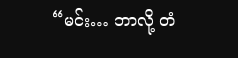“မင်း… ဘာလို့ တံ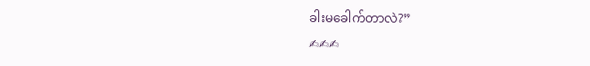ခါးမခေါက်တာလဲ?”
✍✍✍